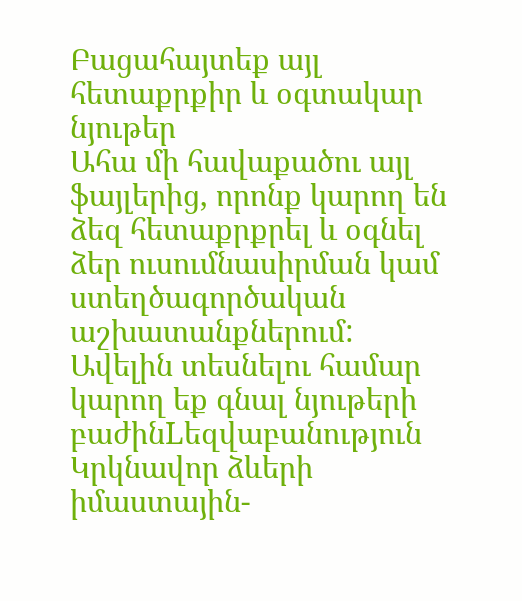Բացահայտեք այլ հետաքրքիր և օգտակար նյութեր
Ահա մի հավաքածու այլ ֆայլերից, որոնք կարող են ձեզ հետաքրքրել և օգնել ձեր ուսումնասիրման կամ ստեղծագործական աշխատանքներում: Ավելին տեսնելու համար կարող եք գնալ նյութերի բաժինLեզվաբանություն
Կրկնավոր ձևերի իմաստային-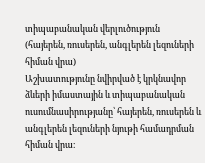տիպաբանական վերլուծություն (հայերեն, ռուսերեն, անգլերեն լեզուների հիման վրա)
Աշխատությունը նվիրված է կրկնավոր ձևերի իմաստային և տիպաբանական ուսումնասիրությանը՝ հայերեն, ռուսերեն և անգլերեն լեզուների նյութի համադրման հիման վրա։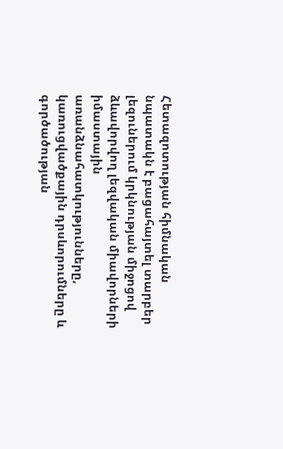Հետազոտության հիմնական նպատակն է բացահայտել տարբեր լեզուներում կրկնության միջոցով ձևավորվող լեզվական միավորների իմաստային առանձնահատկությունները, կառուցվածքային դրսևորումները և գործածության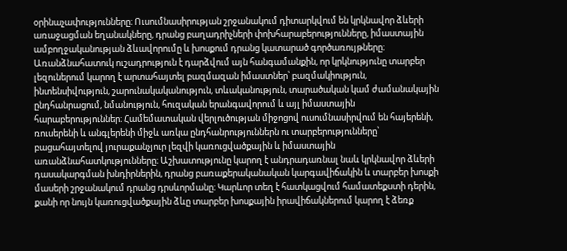օրինաչափությունները։ Ուսումնասիրության շրջանակում դիտարկվում են կրկնավոր ձևերի առաջացման եղանակները, դրանց բաղադրիչների փոխհարաբերությունները, իմաստային ամբողջականության ձևավորումը և խոսքում դրանց կատարած գործառույթները։ Առանձնահատուկ ուշադրություն է դարձվում այն հանգամանքին, որ կրկնությունը տարբեր լեզուներում կարող է արտահայտել բազմազան իմաստներ՝ բազմակիություն, ինտենսիվություն, շարունակականություն, տևականություն, տարածական կամ ժամանակային ընդհանրացում, նմանություն, հուզական երանգավորում և այլ իմաստային հարաբերություններ։ Համեմատական վերլուծության միջոցով ուսումնասիրվում են հայերենի, ռուսերենի և անգլերենի միջև առկա ընդհանրություններն ու տարբերությունները՝ բացահայտելով յուրաքանչյուր լեզվի կառուցվածքային և իմաստային առանձնահատկությունները։ Աշխատությունը կարող է անդրադառնալ նաև կրկնավոր ձևերի դասակարգման խնդիրներին, դրանց բառաքերականական կարգավիճակին և տարբեր խոսքի մասերի շրջանակում դրանց դրսևորմանը։ Կարևոր տեղ է հատկացվում համատեքստի դերին, քանի որ նույն կառուցվածքային ձևը տարբեր խոսքային իրավիճակներում կարող է ձեռք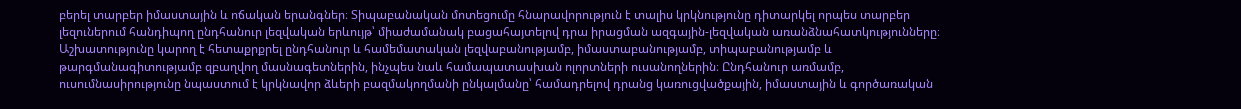բերել տարբեր իմաստային և ոճական երանգներ։ Տիպաբանական մոտեցումը հնարավորություն է տալիս կրկնությունը դիտարկել որպես տարբեր լեզուներում հանդիպող ընդհանուր լեզվական երևույթ՝ միաժամանակ բացահայտելով դրա իրացման ազգային-լեզվական առանձնահատկությունները։ Աշխատությունը կարող է հետաքրքրել ընդհանուր և համեմատական լեզվաբանությամբ, իմաստաբանությամբ, տիպաբանությամբ և թարգմանագիտությամբ զբաղվող մասնագետներին, ինչպես նաև համապատասխան ոլորտների ուսանողներին։ Ընդհանուր առմամբ, ուսումնասիրությունը նպաստում է կրկնավոր ձևերի բազմակողմանի ընկալմանը՝ համադրելով դրանց կառուցվածքային, իմաստային և գործառական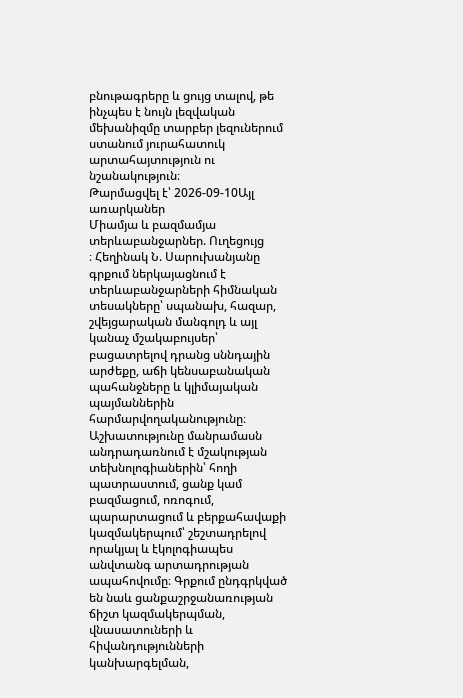բնութագրերը և ցույց տալով, թե ինչպես է նույն լեզվական մեխանիզմը տարբեր լեզուներում ստանում յուրահատուկ արտահայտություն ու նշանակություն։
Թարմացվել է՝ 2026-09-10Այլ առարկաներ
Միամյա և բազմամյա տերևաբանջարներ. Ուղեցույց
։ Հեղինակ Ն. Սարուխանյանը գրքում ներկայացնում է տերևաբանջարների հիմնական տեսակները՝ սպանախ, հազար, շվեյցարական մանգոլդ և այլ կանաչ մշակաբույսեր՝ բացատրելով դրանց սննդային արժեքը, աճի կենսաբանական պահանջները և կլիմայական պայմաններին հարմարվողականությունը։ Աշխատությունը մանրամասն անդրադառնում է մշակության տեխնոլոգիաներին՝ հողի պատրաստում, ցանք կամ բազմացում, ոռոգում, պարարտացում և բերքահավաքի կազմակերպում՝ շեշտադրելով որակյալ և էկոլոգիապես անվտանգ արտադրության ապահովումը։ Գրքում ընդգրկված են նաև ցանքաշրջանառության ճիշտ կազմակերպման, վնասատուների և հիվանդությունների կանխարգելման,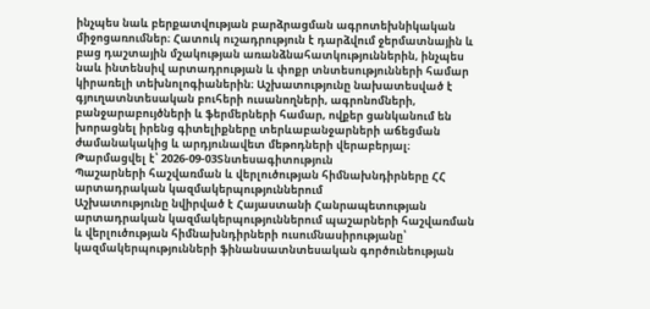ինչպես նաև բերքատվության բարձրացման ագրոտեխնիկական միջոցառումներ։ Հատուկ ուշադրություն է դարձվում ջերմատնային և բաց դաշտային մշակության առանձնահատկություններին, ինչպես նաև ինտենսիվ արտադրության և փոքր տնտեսությունների համար կիրառելի տեխնոլոգիաներին։ Աշխատությունը նախատեսված է գյուղատնտեսական բուհերի ուսանողների, ագրոնոմների, բանջարաբույծների և ֆերմերների համար, ովքեր ցանկանում են խորացնել իրենց գիտելիքները տերևաբանջարների աճեցման ժամանակակից և արդյունավետ մեթոդների վերաբերյալ։
Թարմացվել է՝ 2026-09-03Տնտեսագիտություն
Պաշարների հաշվառման և վերլուծության հիմնախնդիրները ՀՀ արտադրական կազմակերպություններում
Աշխատությունը նվիրված է Հայաստանի Հանրապետության արտադրական կազմակերպություններում պաշարների հաշվառման և վերլուծության հիմնախնդիրների ուսումնասիրությանը՝ կազմակերպությունների ֆինանսատնտեսական գործունեության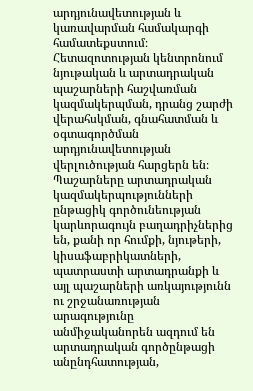արդյունավետության և կառավարման համակարգի համատեքստում։ Հետազոտության կենտրոնում նյութական և արտադրական պաշարների հաշվառման կազմակերպման, դրանց շարժի վերահսկման, գնահատման և օգտագործման արդյունավետության վերլուծության հարցերն են։ Պաշարները արտադրական կազմակերպությունների ընթացիկ գործունեության կարևորագույն բաղադրիչներից են, քանի որ հումքի, նյութերի, կիսաֆաբրիկատների, պատրաստի արտադրանքի և այլ պաշարների առկայությունն ու շրջանառության արագությունը անմիջականորեն ազդում են արտադրական գործընթացի անընդհատության,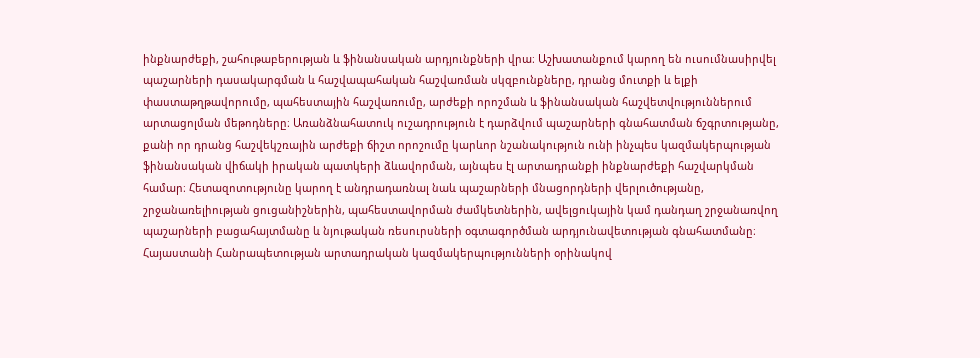ինքնարժեքի, շահութաբերության և ֆինանսական արդյունքների վրա։ Աշխատանքում կարող են ուսումնասիրվել պաշարների դասակարգման և հաշվապահական հաշվառման սկզբունքները, դրանց մուտքի և ելքի փաստաթղթավորումը, պահեստային հաշվառումը, արժեքի որոշման և ֆինանսական հաշվետվություններում արտացոլման մեթոդները։ Առանձնահատուկ ուշադրություն է դարձվում պաշարների գնահատման ճշգրտությանը, քանի որ դրանց հաշվեկշռային արժեքի ճիշտ որոշումը կարևոր նշանակություն ունի ինչպես կազմակերպության ֆինանսական վիճակի իրական պատկերի ձևավորման, այնպես էլ արտադրանքի ինքնարժեքի հաշվարկման համար։ Հետազոտությունը կարող է անդրադառնալ նաև պաշարների մնացորդների վերլուծությանը, շրջանառելիության ցուցանիշներին, պահեստավորման ժամկետներին, ավելցուկային կամ դանդաղ շրջանառվող պաշարների բացահայտմանը և նյութական ռեսուրսների օգտագործման արդյունավետության գնահատմանը։ Հայաստանի Հանրապետության արտադրական կազմակերպությունների օրինակով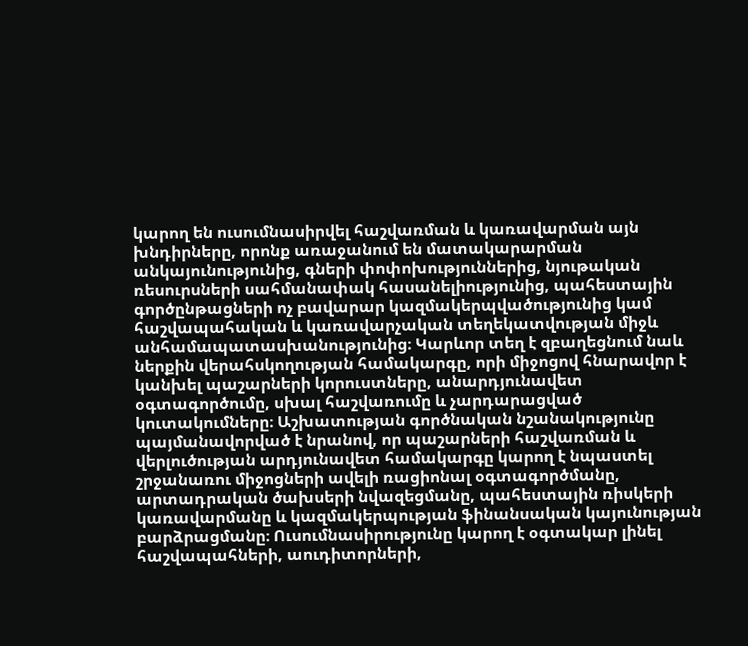կարող են ուսումնասիրվել հաշվառման և կառավարման այն խնդիրները, որոնք առաջանում են մատակարարման անկայունությունից, գների փոփոխություններից, նյութական ռեսուրսների սահմանափակ հասանելիությունից, պահեստային գործընթացների ոչ բավարար կազմակերպվածությունից կամ հաշվապահական և կառավարչական տեղեկատվության միջև անհամապատասխանությունից։ Կարևոր տեղ է զբաղեցնում նաև ներքին վերահսկողության համակարգը, որի միջոցով հնարավոր է կանխել պաշարների կորուստները, անարդյունավետ օգտագործումը, սխալ հաշվառումը և չարդարացված կուտակումները։ Աշխատության գործնական նշանակությունը պայմանավորված է նրանով, որ պաշարների հաշվառման և վերլուծության արդյունավետ համակարգը կարող է նպաստել շրջանառու միջոցների ավելի ռացիոնալ օգտագործմանը, արտադրական ծախսերի նվազեցմանը, պահեստային ռիսկերի կառավարմանը և կազմակերպության ֆինանսական կայունության բարձրացմանը։ Ուսումնասիրությունը կարող է օգտակար լինել հաշվապահների, աուդիտորների,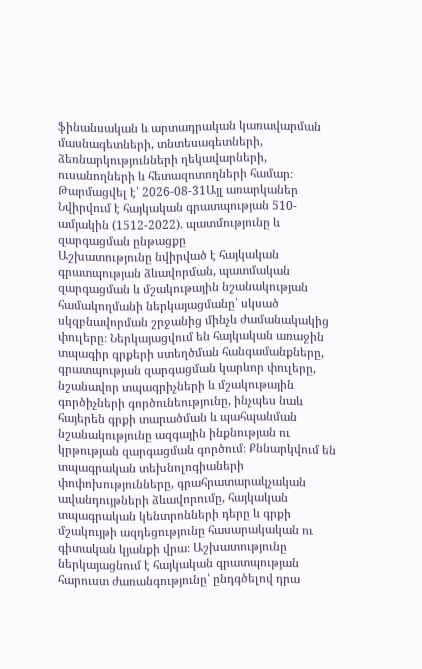ֆինանսական և արտադրական կառավարման մասնագետների, տնտեսագետների, ձեռնարկությունների ղեկավարների, ուսանողների և հետազոտողների համար։
Թարմացվել է՝ 2026-08-31Այլ առարկաներ
Նվիրվում է հայկական գրատպության 510-ամյակին (1512-2022). պատմությունը և զարգացման ընթացքը
Աշխատությունը նվիրված է հայկական գրատպության ձևավորման, պատմական զարգացման և մշակութային նշանակության համակողմանի ներկայացմանը՝ սկսած սկզբնավորման շրջանից մինչև ժամանակակից փուլերը։ Ներկայացվում են հայկական առաջին տպագիր գրքերի ստեղծման հանգամանքները, գրատպության զարգացման կարևոր փուլերը, նշանավոր տպագրիչների և մշակութային գործիչների գործունեությունը, ինչպես նաև հայերեն գրքի տարածման և պահպանման նշանակությունը ազգային ինքնության ու կրթության զարգացման գործում։ Քննարկվում են տպագրական տեխնոլոգիաների փոփոխությունները, գրահրատարակչական ավանդույթների ձևավորումը, հայկական տպագրական կենտրոնների դերը և գրքի մշակույթի ազդեցությունը հասարակական ու գիտական կյանքի վրա։ Աշխատությունը ներկայացնում է հայկական գրատպության հարուստ ժառանգությունը՝ ընդգծելով դրա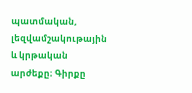պատմական, լեզվամշակութային և կրթական արժեքը։ Գիրքը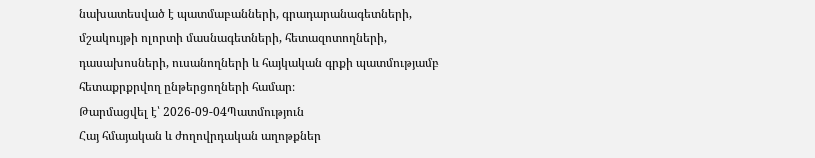նախատեսված է պատմաբանների, գրադարանագետների, մշակույթի ոլորտի մասնագետների, հետազոտողների, դասախոսների, ուսանողների և հայկական գրքի պատմությամբ հետաքրքրվող ընթերցողների համար։
Թարմացվել է՝ 2026-09-04Պատմություն
Հայ հմայական և ժողովրդական աղոթքներ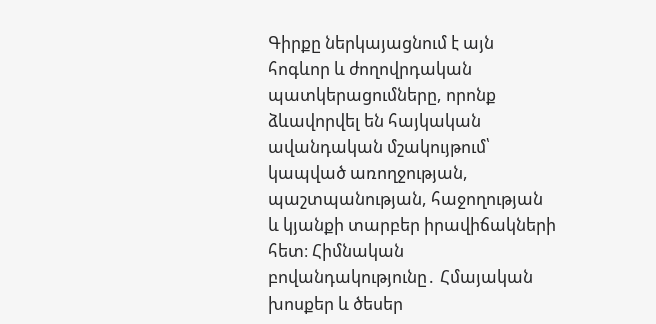Գիրքը ներկայացնում է այն հոգևոր և ժողովրդական պատկերացումները, որոնք ձևավորվել են հայկական ավանդական մշակույթում՝ կապված առողջության, պաշտպանության, հաջողության և կյանքի տարբեր իրավիճակների հետ։ Հիմնական բովանդակությունը․ Հմայական խոսքեր և ծեսեր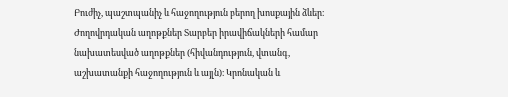Բուժիչ, պաշտպանիչ և հաջողություն բերող խոսքային ձևեր։ Ժողովրդական աղոթքներ Տարբեր իրավիճակների համար նախատեսված աղոթքներ (հիվանդություն, վտանգ, աշխատանքի հաջողություն և այլն)։ Կրոնական և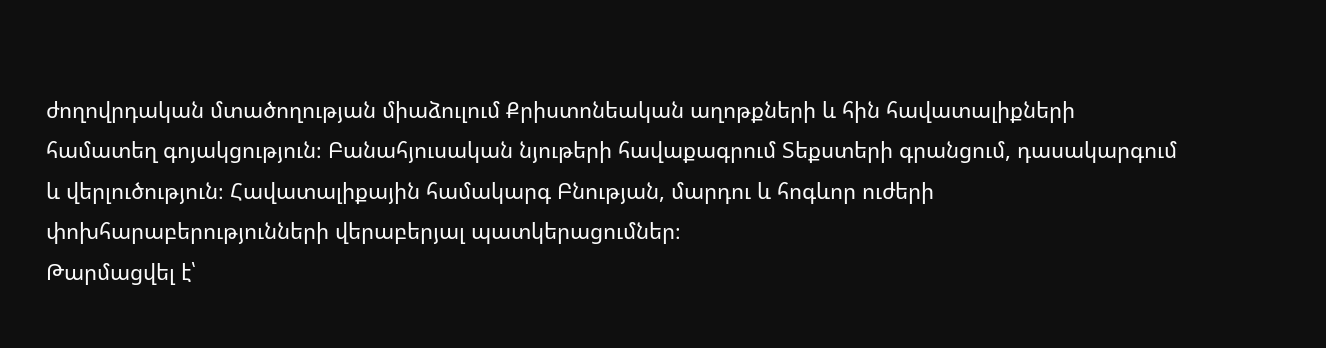ժողովրդական մտածողության միաձուլում Քրիստոնեական աղոթքների և հին հավատալիքների համատեղ գոյակցություն։ Բանահյուսական նյութերի հավաքագրում Տեքստերի գրանցում, դասակարգում և վերլուծություն։ Հավատալիքային համակարգ Բնության, մարդու և հոգևոր ուժերի փոխհարաբերությունների վերաբերյալ պատկերացումներ։
Թարմացվել է՝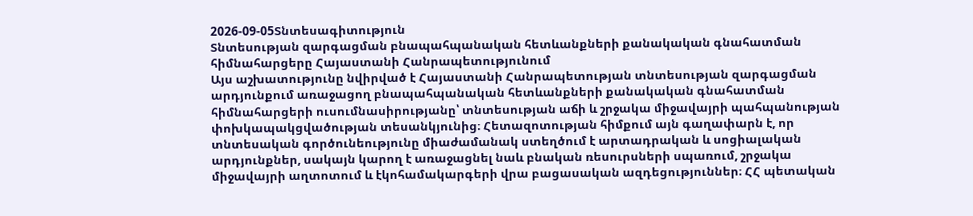2026-09-05Տնտեսագիտություն
Տնտեսության զարգացման բնապահպանական հետևանքների քանակական գնահատման հիմնահարցերը Հայաստանի Հանրապետությունում
Այս աշխատությունը նվիրված է Հայաստանի Հանրապետության տնտեսության զարգացման արդյունքում առաջացող բնապահպանական հետևանքների քանակական գնահատման հիմնահարցերի ուսումնասիրությանը՝ տնտեսության աճի և շրջակա միջավայրի պահպանության փոխկապակցվածության տեսանկյունից։ Հետազոտության հիմքում այն գաղափարն է, որ տնտեսական գործունեությունը միաժամանակ ստեղծում է արտադրական և սոցիալական արդյունքներ, սակայն կարող է առաջացնել նաև բնական ռեսուրսների սպառում, շրջակա միջավայրի աղտոտում և էկոհամակարգերի վրա բացասական ազդեցություններ։ ՀՀ պետական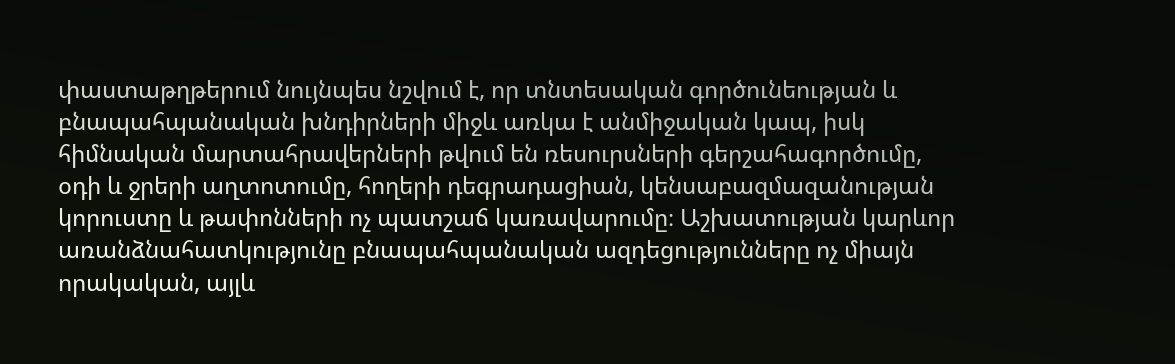փաստաթղթերում նույնպես նշվում է, որ տնտեսական գործունեության և բնապահպանական խնդիրների միջև առկա է անմիջական կապ, իսկ հիմնական մարտահրավերների թվում են ռեսուրսների գերշահագործումը, օդի և ջրերի աղտոտումը, հողերի դեգրադացիան, կենսաբազմազանության կորուստը և թափոնների ոչ պատշաճ կառավարումը։ Աշխատության կարևոր առանձնահատկությունը բնապահպանական ազդեցությունները ոչ միայն որակական, այլև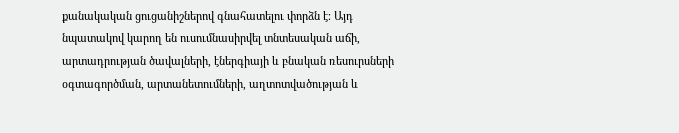քանակական ցուցանիշներով գնահատելու փորձն է։ Այդ նպատակով կարող են ուսումնասիրվել տնտեսական աճի, արտադրության ծավալների, էներգիայի և բնական ռեսուրսների օգտագործման, արտանետումների, աղտոտվածության և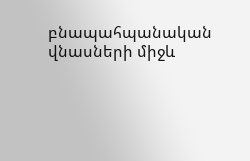բնապահպանական վնասների միջև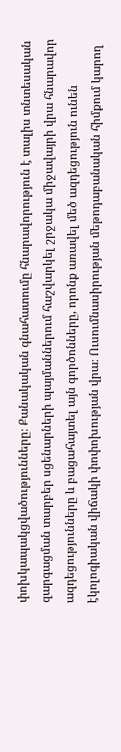փոխկապակցվածությունները։ Քանակական գնահատումը հնարավորություն է տալիս տնտեսական զարգացման տարբեր սցենարների պայմաններում հաշվարկել շրջակա միջավայրի վրա հնարավոր ազդեցությունները և բացահայտել այն գործոնները, որոնք առավել մեծ ազդեցություն ունեն էկոլոգիական վիճակի փոփոխության վրա։ Ուսումնասիրության մեթոդաբանական հիմքում կարող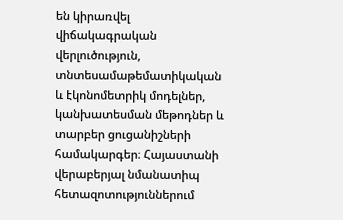են կիրառվել վիճակագրական վերլուծություն, տնտեսամաթեմատիկական և էկոնոմետրիկ մոդելներ, կանխատեսման մեթոդներ և տարբեր ցուցանիշների համակարգեր։ Հայաստանի վերաբերյալ նմանատիպ հետազոտություններում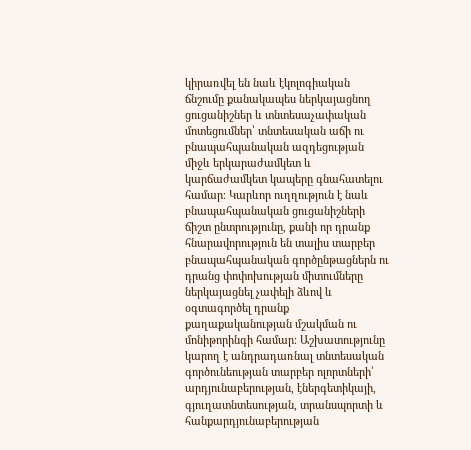կիրառվել են նաև էկոլոգիական ճնշումը քանակապես ներկայացնող ցուցանիշներ և տնտեսաչափական մոտեցումներ՝ տնտեսական աճի ու բնապահպանական ազդեցության միջև երկարաժամկետ և կարճաժամկետ կապերը գնահատելու համար։ Կարևոր ուղղություն է նաև բնապահպանական ցուցանիշների ճիշտ ընտրությունը, քանի որ դրանք հնարավորություն են տալիս տարբեր բնապահպանական գործընթացներն ու դրանց փոփոխության միտումները ներկայացնել չափելի ձևով և օգտագործել դրանք քաղաքականության մշակման ու մոնիթորինգի համար։ Աշխատությունը կարող է անդրադառնալ տնտեսական գործունեության տարբեր ոլորտների՝ արդյունաբերության, էներգետիկայի, գյուղատնտեսության, տրանսպորտի և հանքարդյունաբերության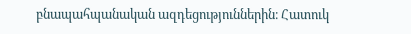բնապահպանական ազդեցություններին։ Հատուկ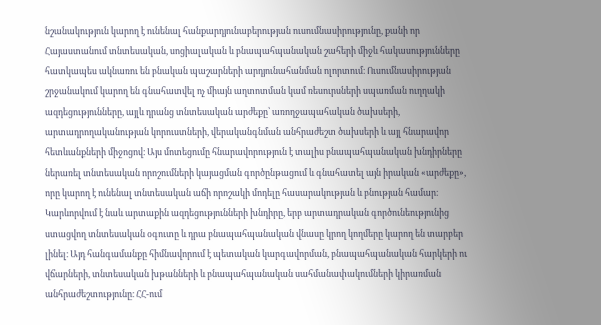նշանակություն կարող է ունենալ հանքարդյունաբերության ուսումնասիրությունը, քանի որ Հայաստանում տնտեսական, սոցիալական և բնապահպանական շահերի միջև հակասությունները հատկապես ակնառու են բնական պաշարների արդյունահանման ոլորտում։ Ուսումնասիրության շրջանակում կարող են գնահատվել ոչ միայն աղտոտման կամ ռեսուրսների սպառման ուղղակի ազդեցությունները, այլև դրանց տնտեսական արժեքը՝ առողջապահական ծախսերի, արտադրողականության կորուստների, վերականգնման անհրաժեշտ ծախսերի և այլ հնարավոր հետևանքների միջոցով։ Այս մոտեցումը հնարավորություն է տալիս բնապահպանական խնդիրները ներառել տնտեսական որոշումների կայացման գործընթացում և գնահատել այն իրական «արժեքը», որը կարող է ունենալ տնտեսական աճի որոշակի մոդելը հասարակության և բնության համար։ Կարևորվում է նաև արտաքին ազդեցությունների խնդիրը, երբ արտադրական գործունեությունից ստացվող տնտեսական օգուտը և դրա բնապահպանական վնասը կրող կողմերը կարող են տարբեր լինել։ Այդ հանգամանքը հիմնավորում է պետական կարգավորման, բնապահպանական հարկերի ու վճարների, տնտեսական խթանների և բնապահպանական սահմանափակումների կիրառման անհրաժեշտությունը։ ՀՀ-ում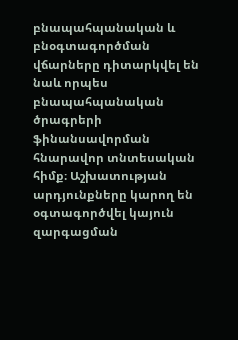բնապահպանական և բնօգտագործման վճարները դիտարկվել են նաև որպես բնապահպանական ծրագրերի ֆինանսավորման հնարավոր տնտեսական հիմք։ Աշխատության արդյունքները կարող են օգտագործվել կայուն զարգացման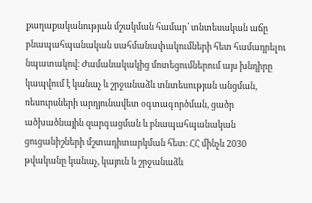քաղաքականության մշակման համար՝ տնտեսական աճը բնապահպանական սահմանափակումների հետ համադրելու նպատակով։ Ժամանակակից մոտեցումներում այս խնդիրը կապվում է կանաչ և շրջանաձև տնտեսության անցման, ռեսուրսների արդյունավետ օգտագործման, ցածր ածխածնային զարգացման և բնապահպանական ցուցանիշների մշտադիտարկման հետ։ ՀՀ մինչև 2030 թվականը կանաչ, կայուն և շրջանաձև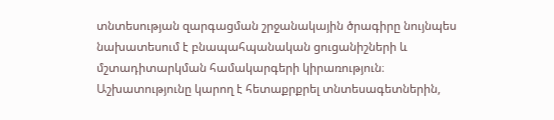տնտեսության զարգացման շրջանակային ծրագիրը նույնպես նախատեսում է բնապահպանական ցուցանիշների և մշտադիտարկման համակարգերի կիրառություն։ Աշխատությունը կարող է հետաքրքրել տնտեսագետներին,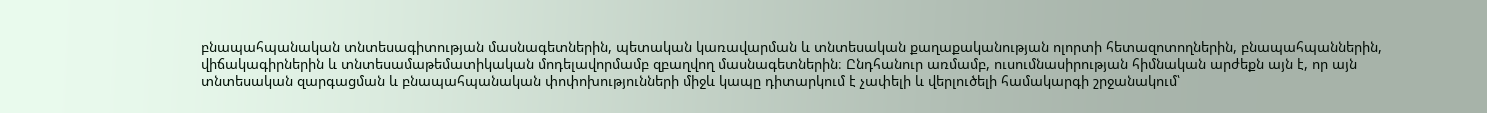բնապահպանական տնտեսագիտության մասնագետներին, պետական կառավարման և տնտեսական քաղաքականության ոլորտի հետազոտողներին, բնապահպաններին, վիճակագիրներին և տնտեսամաթեմատիկական մոդելավորմամբ զբաղվող մասնագետներին։ Ընդհանուր առմամբ, ուսումնասիրության հիմնական արժեքն այն է, որ այն տնտեսական զարգացման և բնապահպանական փոփոխությունների միջև կապը դիտարկում է չափելի և վերլուծելի համակարգի շրջանակում՝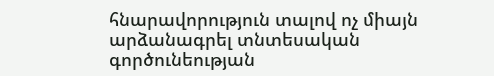հնարավորություն տալով ոչ միայն արձանագրել տնտեսական գործունեության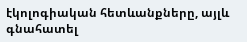էկոլոգիական հետևանքները, այլև գնահատել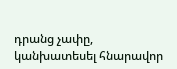դրանց չափը, կանխատեսել հնարավոր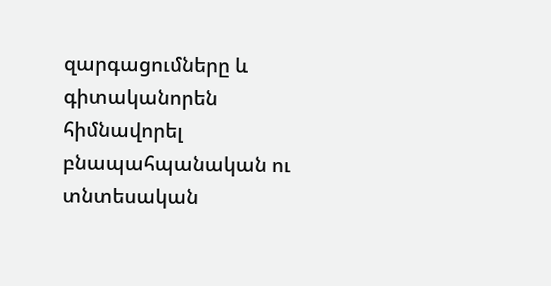զարգացումները և գիտականորեն հիմնավորել բնապահպանական ու տնտեսական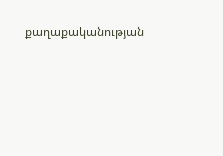քաղաքականության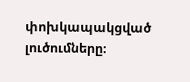փոխկապակցված լուծումները։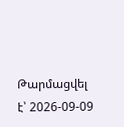Թարմացվել է՝ 2026-09-09